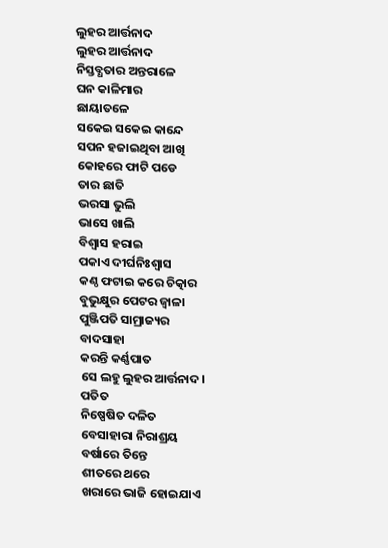ଲୁହର ଆର୍ତ୍ତନାଦ
ଲୁହର ଆର୍ତ୍ତନାଦ
ନିସ୍ତବ୍ଧତାର ଅନ୍ତରାଳେ
ଘନ କାଳିମାର
ଛାୟାତଳେ
ସକେଇ ସକେଇ କାନ୍ଦେ
ସପନ ହଜାଇଥିବା ଆଖି
କୋହରେ ଫାଟି ପଡେ
ତାର ଛାତି
ଭରସା ଭୁଲି
ଭାସେ ଖାଲି
ବିଶ୍ବାସ ହରାଇ
ପକାଏ ଦୀର୍ଘନିଃଶ୍ବାସ
କଣ୍ଠ ଫଟାଇ କରେ ଚିତ୍କାର
ବୁଭୁକ୍ଷୁର ପେଟର ଜ୍ଵାଳା
ପୁଞ୍ଜିପତି ସାମ୍ରାଜ୍ୟର
ବାଦସାହା
କରନ୍ତି କର୍ଣ୍ଣପାତ
ସେ ଲହୁ ଲୁହର ଆର୍ତ୍ତନାଦ।
ପତିତ
ନିଷ୍ପେଷିତ ଦଳିତ
ବେସାହାରା ନିରାଶ୍ରୟ
ବର୍ଷାରେ ତିନ୍ତେ
ଶୀତରେ ଥରେ
ଖରାରେ ଭାଜି ହୋଇଯାଏ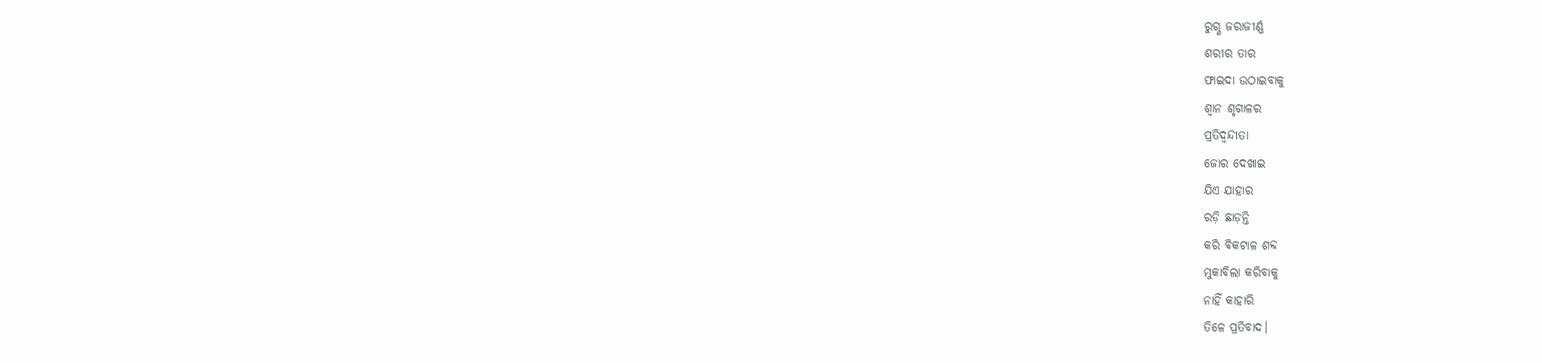ରୁଗ୍ଣ ଜରାଜୀର୍ଣ୍ଣ
ଶରୀର ତାର
ଫାଇଦା ଉଠାଇବାକୁ
ଶ୍ବାନ ଶୃଗାଳର
ପ୍ରତିଦ୍ଵନ୍ଦୀତା
ଜୋର ଦେଖାଇ
ଯିଏ ଯାହାର
ରଡ଼ି ଛାଡ଼ନ୍ତି
କରି ବିକଟାଳ ଶବ୍ଦ
ମୁକାବିଲା କରିବାକୁ
ନାହିଁ କାହାରି
ତିଳେ ପ୍ରତିବାଦ।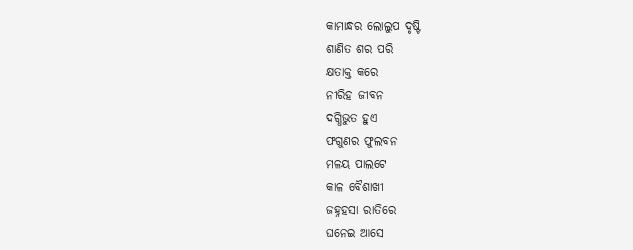କାମାନ୍ଧର ଲୋଲୁପ ଦୃଷ୍ଟି
ଶାଣିତ ଶର ପରି
କ୍ଷତାକ୍ତ କରେ
ନୀରିହ ଜୀବନ
ଦଗ୍ଧିଭୁତ ହୁଏ
ଫଗୁଣର ଫୁଲବନ
ମଳୟ ପାଲଟେ
କାଳ ବୈଶାଖୀ
ଜହ୍ନହସା ରାତିରେ
ଘନେଇ ଆସେ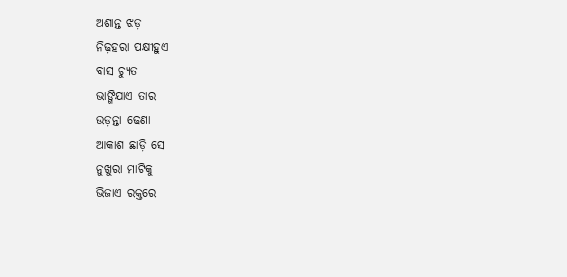ଅଶାନ୍ତ ଝଡ଼
ନିଢ଼ହରା ପକ୍ଷୀହୁଏ
ବାସ ଚ୍ୟୁତ
ଭାଙ୍ଗିଯାଏ ତାର
ଉଡ଼ନ୍ତା ଢେଣା
ଆକାଶ ଛାଡ଼ି ସେ
ନୁଖୁରା ମାଟିକୁ
ଭିଜାଏ ରକ୍ତରେ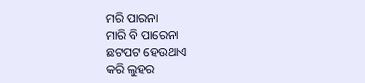ମରି ପାରନା
ମାରି ବି ପାରେନା
ଛଟପଟ ହେଉଥାଏ
କରି ଲୁହର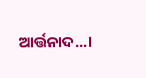ଆର୍ତ୍ତନାଦ...।